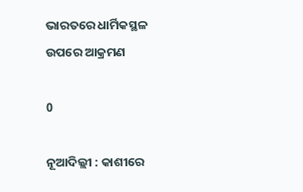ଭାରତରେ ଧାର୍ମିକସ୍ଥଳ ଉପରେ ଆକ୍ରମଣ

0

ନୂଆଦିଲ୍ଲୀ : କାଶୀରେ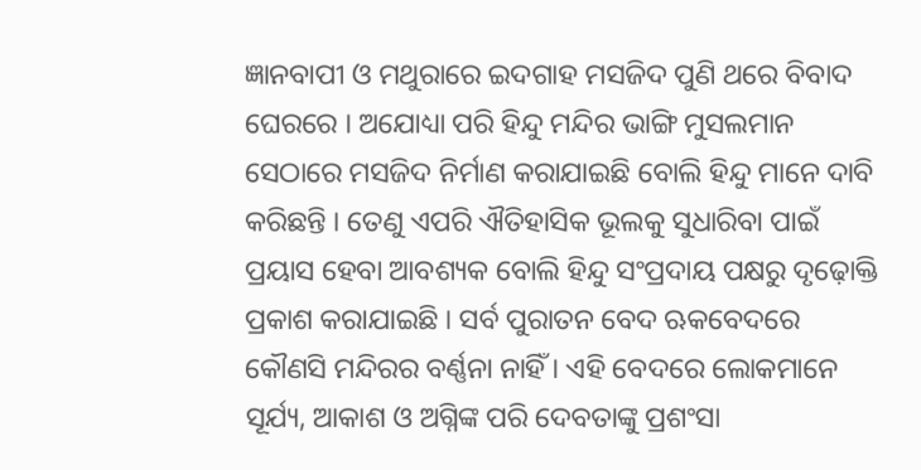ଜ୍ଞାନବାପୀ ଓ ମଥୁରାରେ ଇଦଗାହ ମସଜିଦ ପୁଣି ଥରେ ବିବାଦ ଘେରରେ । ଅଯୋଧ୍ୟା ପରି ହିନ୍ଦୁ ମନ୍ଦିର ଭାଙ୍ଗି ମୁସଲମାନ ସେଠାରେ ମସଜିଦ ନିର୍ମାଣ କରାଯାଇଛି ବୋଲି ହିନ୍ଦୁ ମାନେ ଦାବି କରିଛନ୍ତି । ତେଣୁ ଏପରି ଐତିହାସିକ ଭୂଲକୁ ସୁଧାରିବା ପାଇଁ ପ୍ରୟାସ ହେବା ଆବଶ୍ୟକ ବୋଲି ହିନ୍ଦୁ ସଂପ୍ରଦାୟ ପକ୍ଷରୁ ଦୃଢ଼ୋକ୍ତି ପ୍ରକାଶ କରାଯାଇଛି । ସର୍ବ ପୁରାତନ ବେଦ ଋକବେଦରେ କୌଣସି ମନ୍ଦିରର ବର୍ଣ୍ଣନା ନାହିଁ । ଏହି ବେଦରେ ଲୋକମାନେ ସୂର୍ଯ୍ୟ, ଆକାଶ ଓ ଅଗ୍ନିଙ୍କ ପରି ଦେବତାଙ୍କୁ ପ୍ରଶଂସା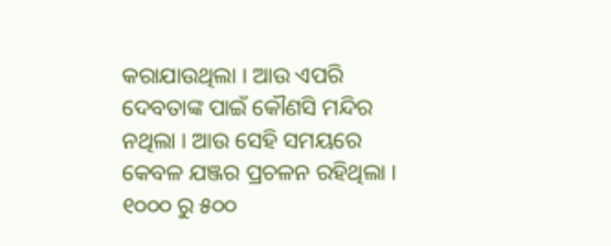କରାଯାଉଥିଲା । ଆଉ ଏପରି ଦେବତାଙ୍କ ପାଇଁ କୌଣସି ମନ୍ଦିର ନଥିଲା । ଆଉ ସେହି ସମୟରେ କେବଳ ଯଞ୍ଜର ପ୍ରଚଳନ ରହିଥିଲା । ୧୦୦୦ ରୁ ୫୦୦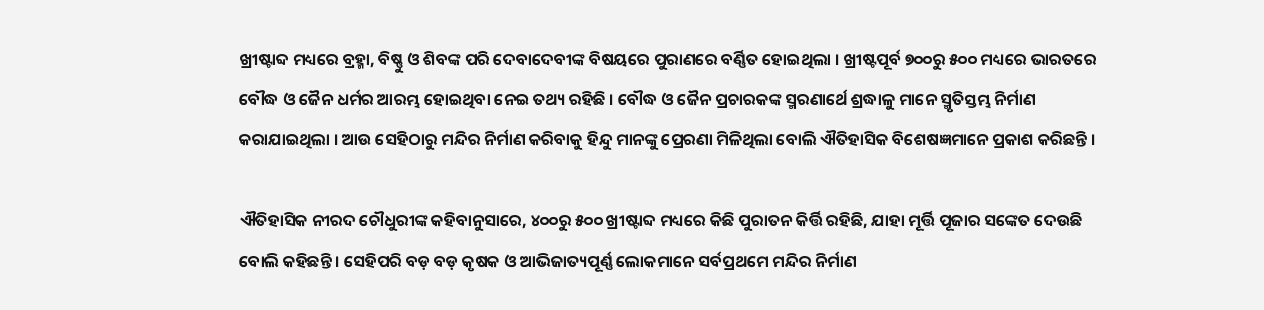ଖ୍ରୀଷ୍ଟାବ୍ଦ ମଧ୍ୟରେ ବ୍ରହ୍ମା, ବିଷ୍ଣୁ ଓ ଶିବଙ୍କ ପରି ଦେବାଦେବୀଙ୍କ ବିଷୟରେ ପୁରାଣରେ ବର୍ଣ୍ଣିତ ହୋଇଥିଲା । ଖ୍ରୀଷ୍ଟପୂର୍ବ ୭୦୦ରୁ ୫୦୦ ମଧ୍ୟରେ ଭାରତରେ ବୌଦ୍ଧ ଓ ଜୈନ ଧର୍ମର ଆରମ୍ଭ ହୋଇଥିବା ନେଇ ତଥ୍ୟ ରହିଛି । ବୌଦ୍ଧ ଓ ଜୈନ ପ୍ରଚାରକଙ୍କ ସ୍ମରଣାର୍ଥେ ଶ୍ରଦ୍ଧାଳୁ ମାନେ ସ୍ମୃତିସ୍ତମ୍ଭ ନିର୍ମାଣ କରାଯାଇଥିଲା । ଆଉ ସେହିଠାରୁ ମନ୍ଦିର ନିର୍ମାଣ କରିବାକୁ ହିନ୍ଦୁ ମାନଙ୍କୁ ପ୍ରେରଣା ମିଳିଥିଲା ବୋଲି ଐତିହାସିକ ବିଶେଷଜ୍ଞମାନେ ପ୍ରକାଶ କରିଛନ୍ତି ।

ଐତିହାସିକ ନୀରଦ ଚୌଧୁରୀଙ୍କ କହିବାନୁସାରେ, ୪୦୦ରୁ ୫୦୦ ଖ୍ରୀଷ୍ଟାବ୍ଦ ମଧ୍ୟରେ କିଛି ପୁରାତନ କିର୍ତ୍ତି ରହିଛି, ଯାହା ମୂର୍ତ୍ତି ପୂଜାର ସଙ୍କେତ ଦେଉଛି ବୋଲି କହିଛନ୍ତି । ସେହିପରି ବଡ଼ ବଡ଼ କୃଷକ ଓ ଆଭିଜାତ୍ୟପୂର୍ଣ୍ଣ ଲୋକମାନେ ସର୍ବପ୍ରଥମେ ମନ୍ଦିର ନିର୍ମାଣ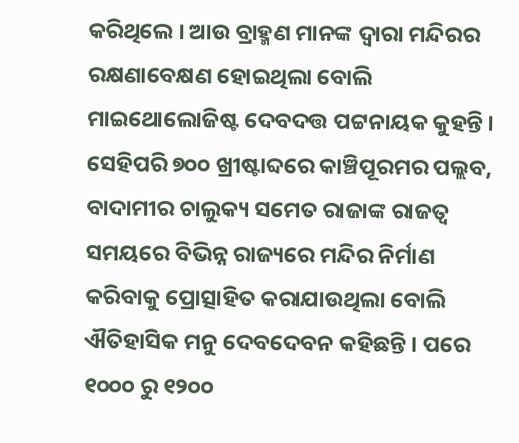କରିଥିଲେ । ଆଉ ବ୍ରାହ୍ମଣ ମାନଙ୍କ ଦ୍ୱାରା ମନ୍ଦିରର ରକ୍ଷଣାବେକ୍ଷଣ ହୋଇଥିଲା ବୋଲି ମାଇଥୋଲୋଜିଷ୍ଟ ଦେବଦତ୍ତ ପଟ୍ଟନାୟକ କୁହନ୍ତି । ସେହିପରି ୭୦୦ ଖ୍ରୀଷ୍ଟାବ୍ଦରେ କାଞ୍ଚିପୂରମର ପଲ୍ଲବ, ବାଦାମୀର ଚାଲୁକ୍ୟ ସମେତ ରାଜାଙ୍କ ରାଜତ୍ୱ ସମୟରେ ବିଭିନ୍ନ ରାଜ୍ୟରେ ମନ୍ଦିର ନିର୍ମାଣ କରିବାକୁ ପ୍ରୋତ୍ସାହିତ କରାଯାଉଥିଲା ବୋଲି ଐତିହାସିକ ମନୁ ଦେବଦେବନ କହିଛନ୍ତି । ପରେ ୧୦୦୦ ରୁ ୧୨୦୦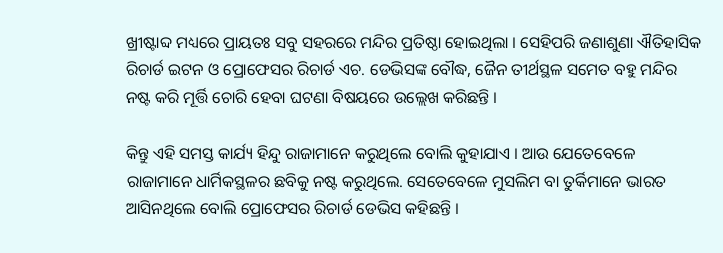ଖ୍ରୀଷ୍ଟାବ୍ଦ ମଧ୍ୟରେ ପ୍ରାୟତଃ ସବୁ ସହରରେ ମନ୍ଦିର ପ୍ରତିଷ୍ଠା ହୋଇଥିଲା । ସେହିପରି ଜଣାଶୁଣା ଐତିହାସିକ ରିଚାର୍ଡ ଇଟନ ଓ ପ୍ରୋଫେସର ରିଚାର୍ଡ ଏଚ. ଡେଭିସଙ୍କ ବୌଦ୍ଧ, ଜୈନ ତୀର୍ଥସ୍ଥଳ ସମେତ ବହୁ ମନ୍ଦିର ନଷ୍ଟ କରି ମୂର୍ତ୍ତି ଚୋରି ହେବା ଘଟଣା ବିଷୟରେ ଉଲ୍ଲେଖ କରିଛନ୍ତି ।

କିନ୍ତୁ ଏହି ସମସ୍ତ କାର୍ଯ୍ୟ ହିନ୍ଦୁ ରାଜାମାନେ କରୁଥିଲେ ବୋଲି କୁହାଯାଏ । ଆଉ ଯେତେବେଳେ ରାଜାମାନେ ଧାର୍ମିକସ୍ଥଳର ଛବିକୁ ନଷ୍ଟ କରୁଥିଲେ. ସେତେବେଳେ ମୁସଲିମ ବା ତୁର୍କିମାନେ ଭାରତ ଆସିନଥିଲେ ବୋଲି ପ୍ରୋଫେସର ରିଚାର୍ଡ ଡେଭିସ କହିଛନ୍ତି ।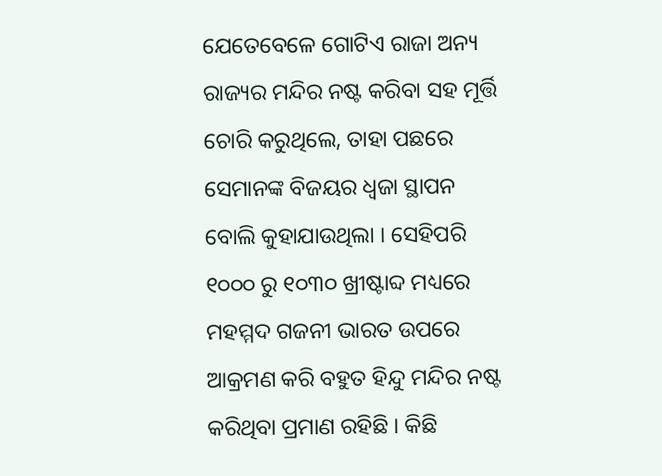ଯେତେବେଳେ ଗୋଟିଏ ରାଜା ଅନ୍ୟ ରାଜ୍ୟର ମନ୍ଦିର ନଷ୍ଟ କରିବା ସହ ମୂର୍ତ୍ତି ଚୋରି କରୁଥିଲେ, ତାହା ପଛରେ ସେମାନଙ୍କ ବିଜୟର ଧ୍ୱଜା ସ୍ଥାପନ ବୋଲି କୁହାଯାଉଥିଲା । ସେହିପରି ୧୦୦୦ ରୁ ୧୦୩୦ ଖ୍ରୀଷ୍ଟାବ୍ଦ ମଧ୍ୟରେ ମହମ୍ମଦ ଗଜନୀ ଭାରତ ଉପରେ ଆକ୍ରମଣ କରି ବହୁତ ହିନ୍ଦୁ ମନ୍ଦିର ନଷ୍ଟ କରିଥିବା ପ୍ରମାଣ ରହିଛି । କିଛି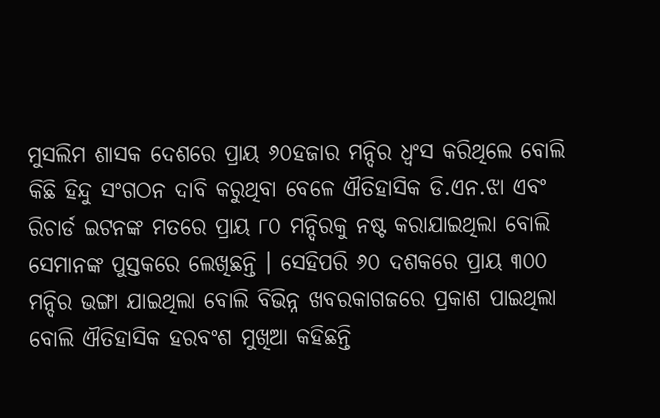ମୁସଲିମ ଶାସକ ଦେଶରେ ପ୍ରାୟ ୬୦ହଜାର ମନ୍ଦିର ଧ୍ୱଂସ କରିଥିଲେ ବୋଲି କିଛି ହିନ୍ଦୁ ସଂଗଠନ ଦାବି କରୁଥିବା ବେଳେ ଐତିହାସିକ ଡି.ଏନ.ଝା ଏବଂ ରିଚାର୍ଡ ଇଟନଙ୍କ ମତରେ ପ୍ରାୟ ୮୦ ମନ୍ଦିରକୁ ନଷ୍ଟ କରାଯାଇଥିଲା ବୋଲି ସେମାନଙ୍କ ପୁସ୍ତକରେ ଲେଖିଛନ୍ତି । ସେହିପରି ୬୦ ଦଶକରେ ପ୍ରାୟ ୩୦୦ ମନ୍ଦିର ଭଙ୍ଗା ଯାଇଥିଲା ବୋଲି ବିଭିନ୍ନ ଖବରକାଗଜରେ ପ୍ରକାଶ ପାଇଥିଲା ବୋଲି ଐତିହାସିକ ହରବଂଶ ମୁଖିଆ କହିଛନ୍ତି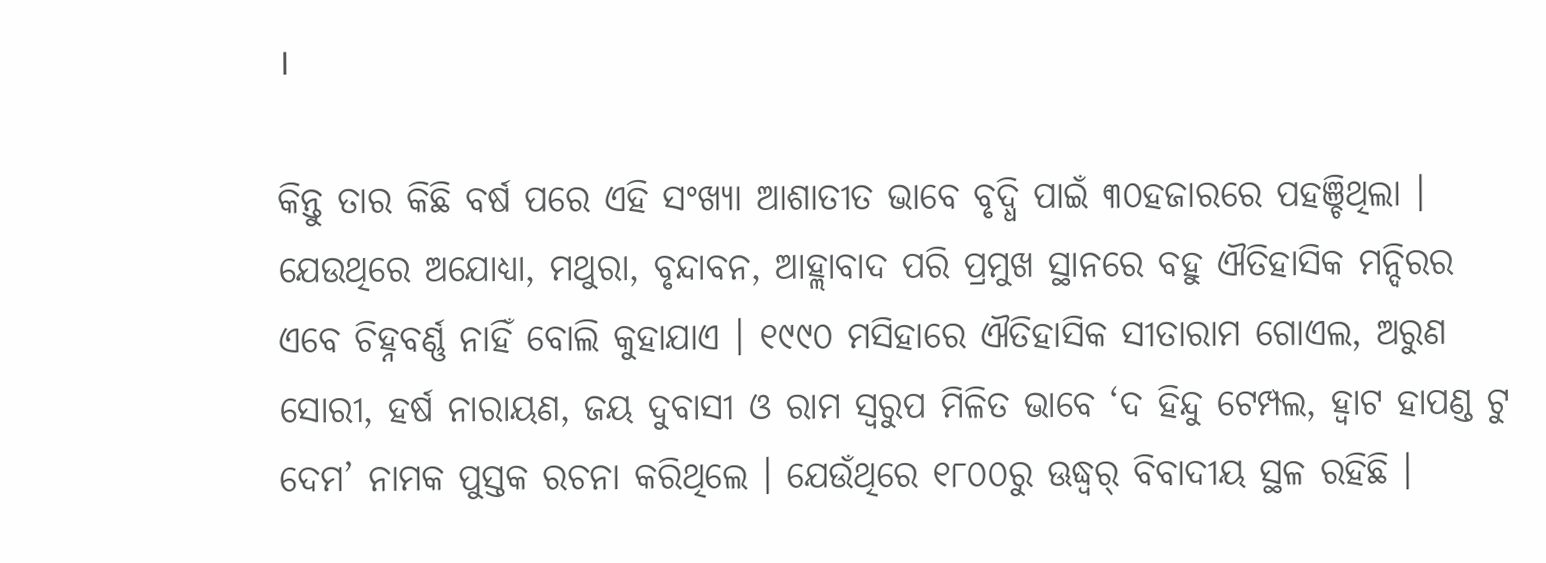।

କିନ୍ତୁ ତାର କିଛି ବର୍ଷ ପରେ ଏହି ସଂଖ୍ୟା ଆଶାତୀତ ଭାବେ ବୃଦ୍ଧି ପାଇଁ ୩୦ହଜାରରେ ପହଞ୍ଚିଥିଲା । ଯେଉଥିରେ ଅଯୋଧ୍ୟା, ମଥୁରା, ବୃନ୍ଦାବନ, ଆହ୍ଲାବାଦ ପରି ପ୍ରମୁଖ ସ୍ଥାନରେ ବହୁ ଐତିହାସିକ ମନ୍ଦିରର ଏବେ ଚିହ୍ନବର୍ଣ୍ଣ ନାହିଁ ବୋଲି କୁହାଯାଏ । ୧୯୯୦ ମସିହାରେ ଐତିହାସିକ ସୀତାରାମ ଗୋଏଲ, ଅରୁଣ ସୋରୀ, ହର୍ଷ ନାରାୟଣ, ଜୟ ଦୁବାସୀ ଓ ରାମ ସ୍ୱରୁପ ମିଳିତ ଭାବେ ‘ଦ ହିନ୍ଦୁ ଟେମ୍ପଲ, ହ୍ୱାଟ ହାପଣ୍ଡ ଟୁ ଦେମ’ ନାମକ ପୁସ୍ତକ ରଚନା କରିଥିଲେ । ଯେଉଁଥିରେ ୧୮୦୦ରୁ ଊଦ୍ଧ୍ୱର୍ ବିବାଦୀୟ ସ୍ଥଳ ରହିଛି ।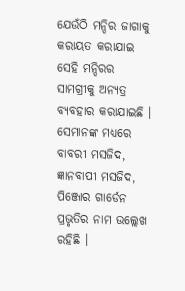ଯେଉଁଠି ମନ୍ଦିର ଜାଗାକୁ କରାୟତ କରାଯାଇ ସେହି ମନ୍ଦିରର ସାମଗ୍ରୀକୁ ଅନ୍ୟତ୍ର ବ୍ୟବହାର କରାଯାଇଛି । ସେମାନଙ୍କ ମଧ୍ୟରେ ବାବରୀ ମସଜିଦ, ଜ୍ଞାନବାପୀ ମସଜିଦ, ପିଞ୍ଜୋର ଗାର୍ଡେନ ପ୍ରଭୃତିର ନାମ ଉଲ୍ଲେଖ ରହିଛି ।